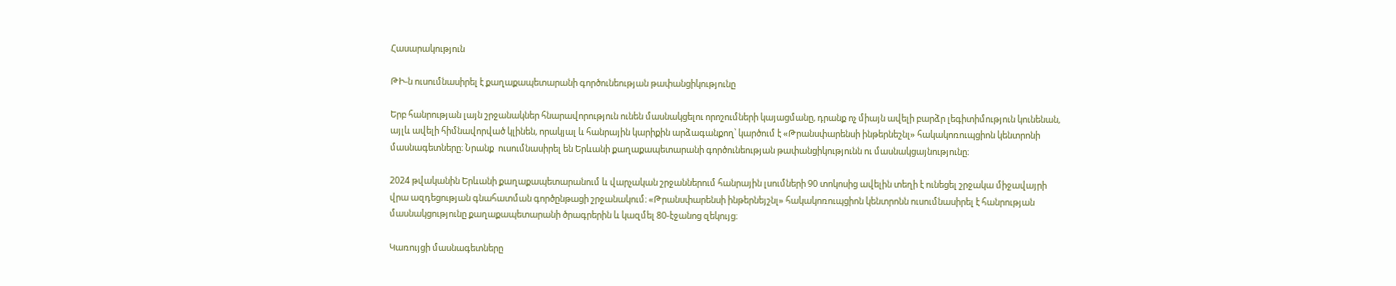Հասարակություն

ԹԻ-ն ուսումնասիրել է քաղաքապետարանի գործունեության թափանցիկությունը

Երբ հանրության լայն շրջանակներ հնարավորություն ունեն մասնակցելու որոշումների կայացմանը, դրանք ոչ միայն ավելի բարձր լեգիտիմություն կունենան, այլև ավելի հիմնավորված կլինեն, որակյալ և հանրային կարիքին արձագանքող՝ կարծում է «Թրանսփարենսի ինթերնեշնլ» հակակոռուպցիոն կենտրոնի մասնագետները։ Նրանք  ուսումնասիրել են Երևանի քաղաքապետարանի գործունեության թափանցիկությունն ու մասնակցայնությունը։

2024 թվականին Երևանի քաղաքապետարանում և վարչական շրջաններում հանրային լսումների 90 տոկոսից ավելին տեղի է ունեցել շրջակա միջավայրի վրա ազդեցության գնահատման գործընթացի շրջանակում։ «Թրանսփարենսի ինթերնեյշնլ» հակակոռուպցիոն կենտրոնն ուսումնասիրել է հանրության մասնակցությունը քաղաքապետարանի ծրագրերին և կազմել 80-էջանոց զեկույց։

Կառույցի մասնագետները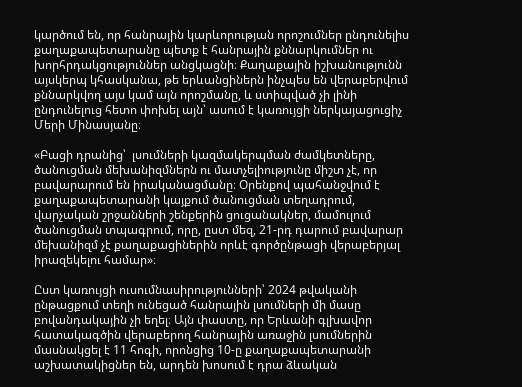կարծում են, որ հանրային կարևորության որոշումներ ընդունելիս քաղաքապետարանը պետք է հանրային քննարկումներ ու խորհրդակցություններ անցկացնի։ Քաղաքային իշխանությունն այսկերպ կհասկանա, թե երևանցիներն ինչպես են վերաբերվում քննարկվող այս կամ այն որոշմանը, և ստիպված չի լինի ընդունելուց հետո փոխել այն՝ ասում է կառույցի ներկայացուցիչ Մերի Մինասյանը։

«Բացի դրանից՝  լսումների կազմակերպման ժամկետները, ծանուցման մեխանիզմներն ու մատչելիությունը միշտ չէ, որ բավարարում են իրականացմանը։ Օրենքով պահանջվում է քաղաքապետարանի կայքում ծանուցման տեղադրում, վարչական շրջանների շենքերին ցուցանակներ, մամուլում ծանուցման տպագրում, որը, ըստ մեզ, 21-րդ դարում բավարար մեխանիզմ չէ քաղաքացիներին որևէ գործընթացի վերաբերյալ իրազեկելու համար»։

Ըստ կառույցի ուսումնասիրությունների՝ 2024 թվականի ընթացքում տեղի ունեցած հանրային լսումների մի մասը բովանդակային չի եղել։ Այն փաստը, որ Երևանի գլխավոր հատակագծին վերաբերող հանրային առաջին լսումներին մասնակցել է 11 հոգի, որոնցից 10-ը քաղաքապետարանի աշխատակիցներ են, արդեն խոսում է դրա ձևական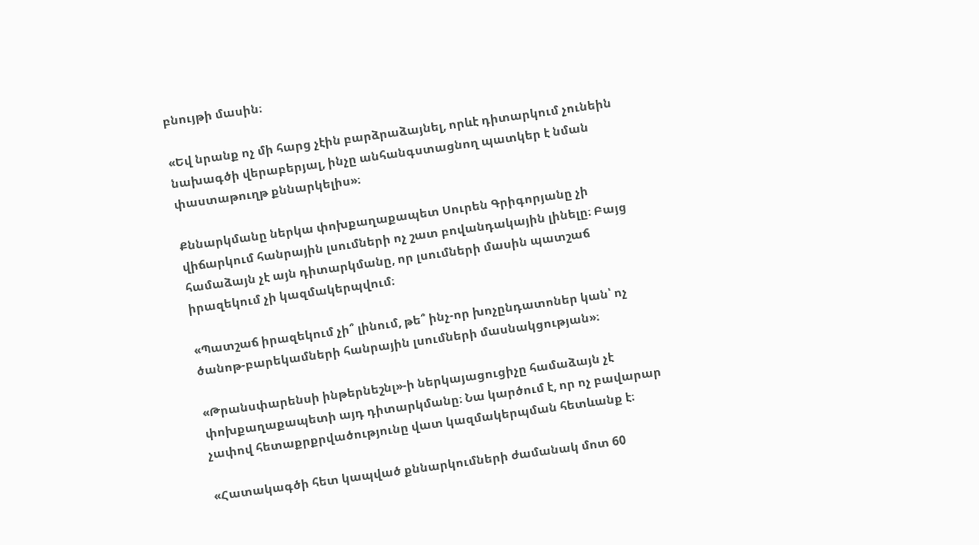բնույթի մասին։

«Եվ նրանք ոչ մի հարց չէին բարձրաձայնել, որևէ դիտարկում չունեին  նախագծի վերաբերյալ, ինչը անհանգստացնող պատկեր է նման փաստաթուղթ քննարկելիս»։

Քննարկմանը ներկա փոխքաղաքապետ Սուրեն Գրիգորյանը չի վիճարկում հանրային լսումների ոչ շատ բովանդակային լինելը։ Բայց համաձայն չէ այն դիտարկմանը, որ լսումների մասին պատշաճ իրազեկում չի կազմակերպվում։

«Պատշաճ իրազեկում չի՞ լինում, թե՞ ինչ-որ խոչընդատոներ կան՝ ոչ ծանոթ-բարեկամների հանրային լսումների մասնակցության»։

«Թրանսփարենսի ինթերնեշնլ»-ի ներկայացուցիչը համաձայն չէ փոխքաղաքապետի այդ դիտարկմանը։ Նա կարծում է, որ ոչ բավարար չափով հետաքրքրվածությունը վատ կազմակերպման հետևանք է։

«Հատակագծի հետ կապված քննարկումների ժամանակ մոտ 60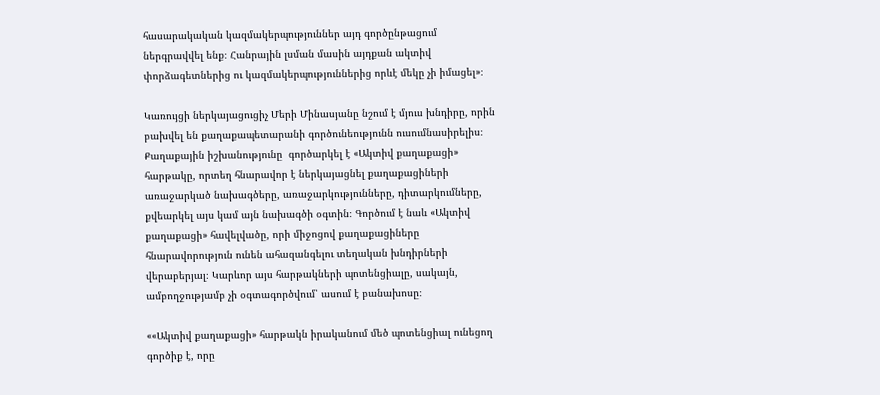հասարակական կազմակերպություններ այդ գործընթացում ներգրավվել ենք։ Հանրային լսման մասին այդքան ակտիվ փորձագետներից ու կազմակերպություններից որևէ մեկը չի իմացել»։

Կառույցի ներկայացուցիչ Մերի Մինասյանը նշում է մյուս խնդիրը, որին բախվել են քաղաքապետարանի գործունեությունն ուսումնասիրելիս։ Քաղաքային իշխանությունը  գործարկել է «Ակտիվ քաղաքացի» հարթակը, որտեղ հնարավոր է ներկայացնել քաղաքացիների առաջարկած նախագծերը, առաջարկությունները, դիտարկումները, քվեարկել այս կամ այն նախագծի օգտին։ Գործում է նաև «Ակտիվ քաղաքացի» հավելվածը, որի միջոցով քաղաքացիները հնարավորություն ունեն ահազանգելու տեղական խնդիրների վերաբերյալ։ Կարևոր այս հարթակների պոտենցիալը, սակայն, ամբողջությամբ չի օգտագործվում՝ ասում է բանախոսը։

««Ակտիվ քաղաքացի» հարթակն իրականում մեծ պոտենցիալ ունեցող գործիք է, որը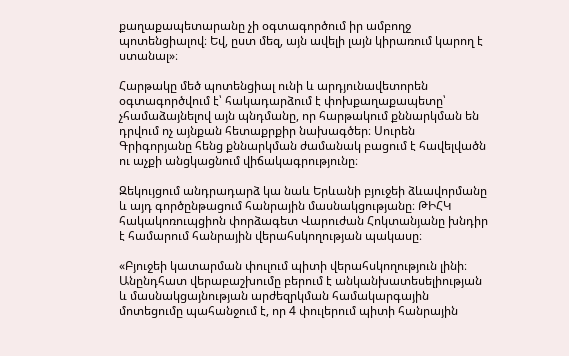քաղաքապետարանը չի օգտագործում իր ամբողջ պոտենցիալով։ Եվ, ըստ մեզ, այն ավելի լայն կիրառում կարող է ստանալ»։

Հարթակը մեծ պոտենցիալ ունի և արդյունավետորեն օգտագործվում է՝ հակադարձում է փոխքաղաքապետը՝ չհամաձայնելով այն պնդմանը, որ հարթակում քննարկման են դրվում ոչ այնքան հետաքրքիր նախագծեր։ Սուրեն Գրիգորյանը հենց քննարկման ժամանակ բացում է հավելվածն ու աչքի անցկացնում վիճակագրությունը։

Զեկույցում անդրադարձ կա նաև Երևանի բյուջեի ձևավորմանը և այդ գործընթացում հանրային մասնակցությանը։ ԹԻՀԿ հակակոռուպցիոն փորձագետ Վարուժան Հոկտանյանը խնդիր է համարում հանրային վերահսկողության պակասը։

«Բյուջեի կատարման փուլում պիտի վերահսկողություն լինի։ Անընդհատ վերաբաշխումը բերում է անկանխատեսելիության և մասնակցայնության արժեզրկման համակարգային մոտեցումը պահանջում է, որ 4 փուլերում պիտի հանրային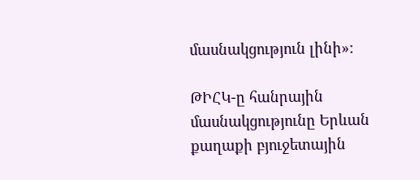մասնակցություն լինի»։

ԹԻՀԿ-ը հանրային մասնակցությունը Երևան քաղաքի բյուջետային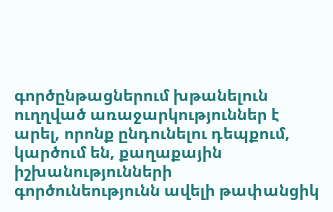գործընթացներում խթանելուն ուղղված առաջարկություններ է արել, որոնք ընդունելու դեպքում, կարծում են, քաղաքային իշխանությունների գործունեությունն ավելի թափանցիկ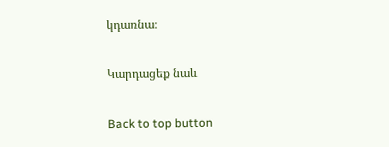կդառնա։

Կարդացեք նաև

Back to top button